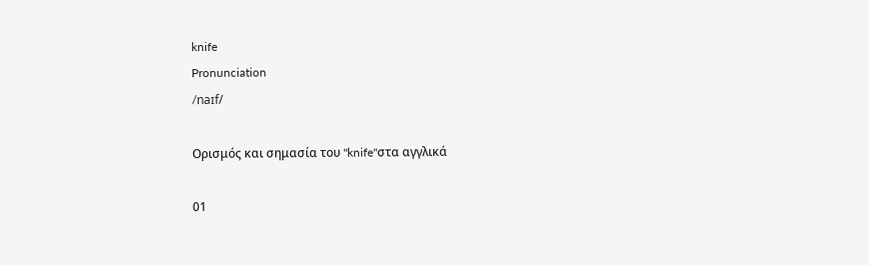knife
Pronunciation
/naɪf/

Ορισμός και σημασία του "knife"στα αγγλικά

01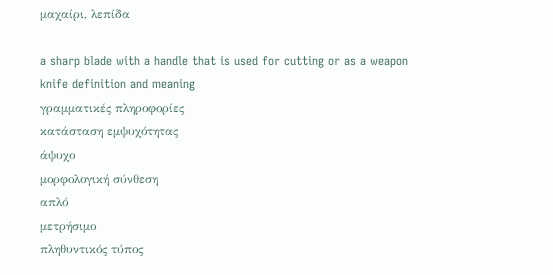μαχαίρι, λεπίδα

a sharp blade with a handle that is used for cutting or as a weapon
knife definition and meaning
γραμματικές πληροφορίες
κατάσταση εμψυχότητας
άψυχο
μορφολογική σύνθεση
απλό
μετρήσιμο
πληθυντικός τύπος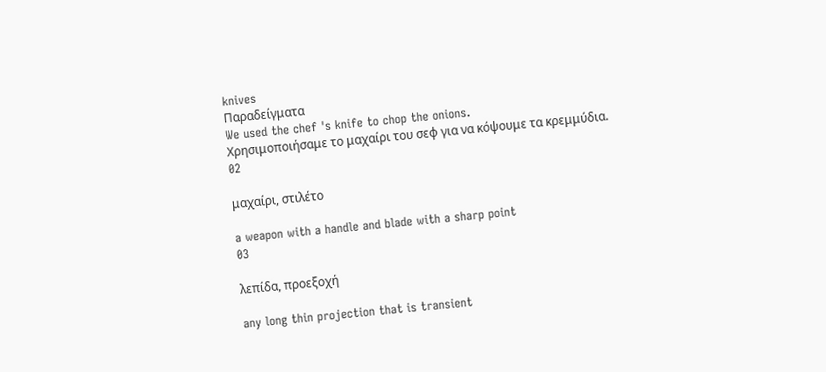knives
Παραδείγματα
We used the chef 's knife to chop the onions.
Χρησιμοποιήσαμε το μαχαίρι του σεφ για να κόψουμε τα κρεμμύδια.
02

μαχαίρι, στιλέτο

a weapon with a handle and blade with a sharp point
03

λεπίδα, προεξοχή

any long thin projection that is transient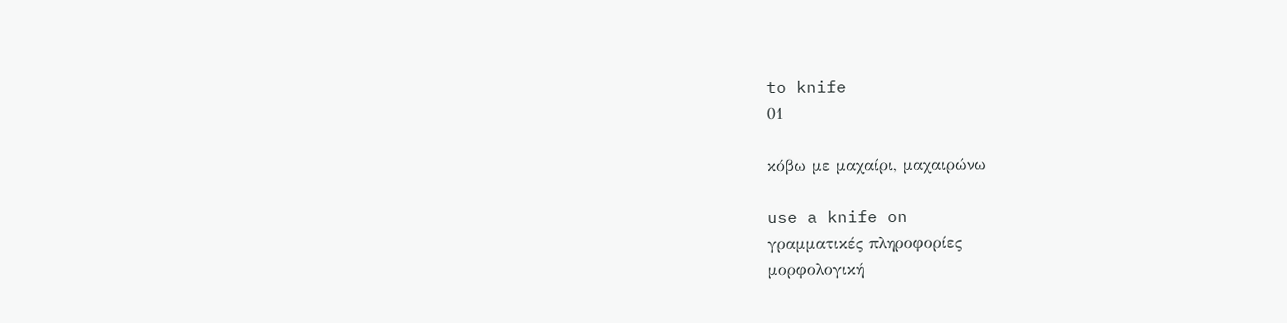to knife
01

κόβω με μαχαίρι, μαχαιρώνω

use a knife on
γραμματικές πληροφορίες
μορφολογική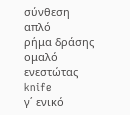σύνθεση
απλό
ρήμα δράσης
ομαλό
ενεστώτας
knife
γ΄ ενικό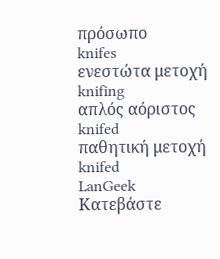πρόσωπο
knifes
ενεστώτα μετοχή
knifing
απλός αόριστος
knifed
παθητική μετοχή
knifed
LanGeek
Κατεβάστε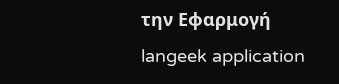την Εφαρμογή
langeek application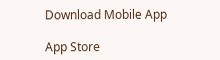Download Mobile App

App Store